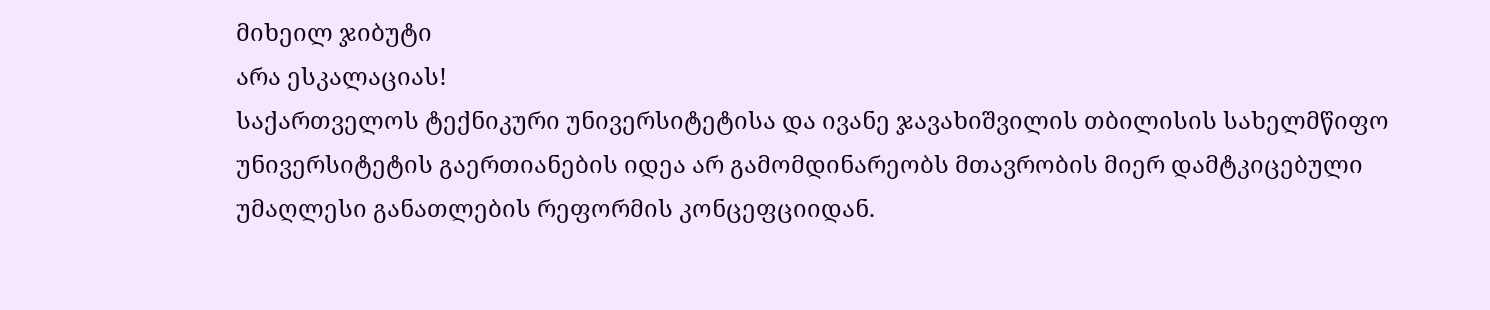მიხეილ ჯიბუტი
არა ესკალაციას!
საქართველოს ტექნიკური უნივერსიტეტისა და ივანე ჯავახიშვილის თბილისის სახელმწიფო უნივერსიტეტის გაერთიანების იდეა არ გამომდინარეობს მთავრობის მიერ დამტკიცებული უმაღლესი განათლების რეფორმის კონცეფციიდან.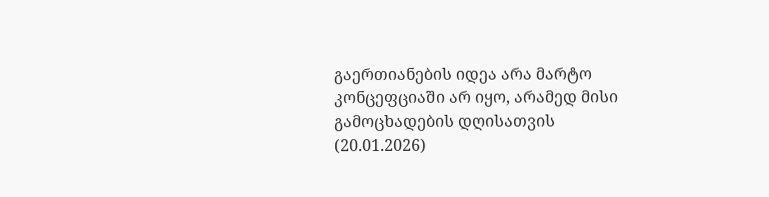გაერთიანების იდეა არა მარტო კონცეფციაში არ იყო, არამედ მისი გამოცხადების დღისათვის (20.01.2026)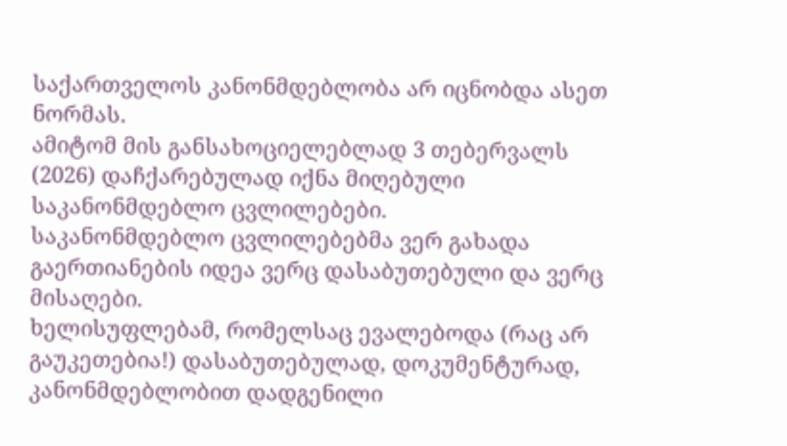საქართველოს კანონმდებლობა არ იცნობდა ასეთ ნორმას.
ამიტომ მის განსახოციელებლად 3 თებერვალს (2026) დაჩქარებულად იქნა მიღებული საკანონმდებლო ცვლილებები.
საკანონმდებლო ცვლილებებმა ვერ გახადა გაერთიანების იდეა ვერც დასაბუთებული და ვერც მისაღები.
ხელისუფლებამ, რომელსაც ევალებოდა (რაც არ გაუკეთებია!) დასაბუთებულად, დოკუმენტურად, კანონმდებლობით დადგენილი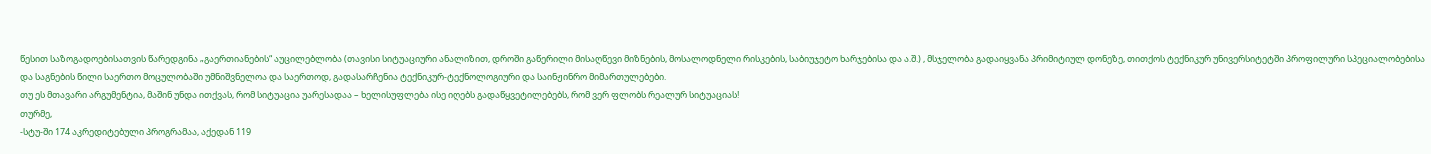წესით საზოგადოებისათვის წარედგინა „გაერთიანების“ აუცილებლობა (თავისი სიტუაციური ანალიზით, დროში გაწერილი მისაღწევი მიზნების, მოსალოდნელი რისკების, საბიუჯეტო ხარჯებისა და ა.შ.) , მსჯელობა გადაიყვანა პრიმიტიულ დონეზე, თითქოს ტექნიკურ უნივერსიტეტში პროფილური სპეციალობებისა და საგნების წილი საერთო მოცულობაში უმნიშვნელოა და საერთოდ, გადასარჩენია ტექნიკურ-ტექნოლოგიური და საინჟინრო მიმართულებები.
თუ ეს მთავარი არგუმენტია, მაშინ უნდა ითქვას, რომ სიტუაცია უარესადაა – ხელისუფლება ისე იღებს გადაწყვეტილებებს, რომ ვერ ფლობს რეალურ სიტუაციას!
თურმე,
-სტუ-ში 174 აკრედიტებული პროგრამაა, აქედან 119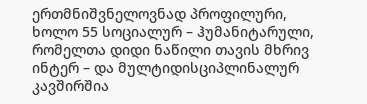ერთმნიშვნელოვნად პროფილური, ხოლო 55 სოციალურ – ჰუმანიტარული, რომელთა დიდი ნაწილი თავის მხრივ ინტერ – და მულტიდისციპლინალურ კავშირშია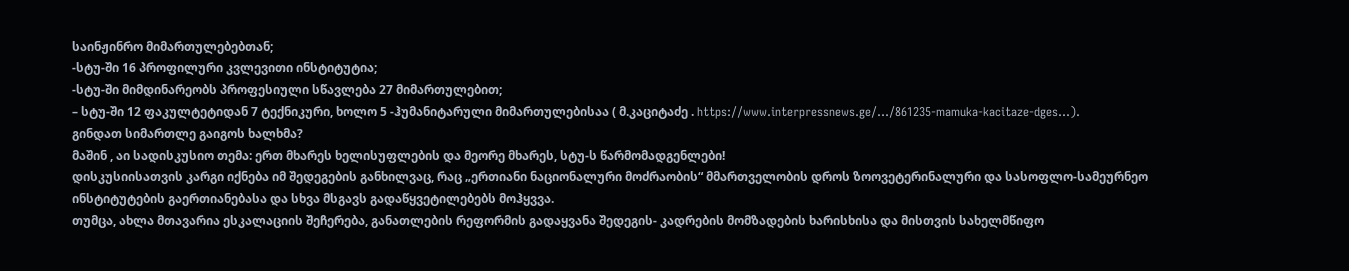საინჟინრო მიმართულებებთან;
-სტუ-ში 16 პროფილური კვლევითი ინსტიტუტია;
-სტუ-ში მიმდინარეობს პროფესიული სწავლება 27 მიმართულებით;
– სტუ-ში 12 ფაკულტეტიდან 7 ტექნიკური, ხოლო 5 -ჰუმანიტარული მიმართულებისაა ( მ.კაციტაძე . https://www.interpressnews.ge/…/861235-mamuka-kacitaze-dges…).
გინდათ სიმართლე გაიგოს ხალხმა?
მაშინ , აი სადისკუსიო თემა: ერთ მხარეს ხელისუფლების და მეორე მხარეს, სტუ-ს წარმომადგენლები!
დისკუსიისათვის კარგი იქნება იმ შედეგების განხილვაც, რაც „ერთიანი ნაციონალური მოძრაობის“ მმართველობის დროს ზოოვეტერინალური და სასოფლო-სამეურნეო ინსტიტუტების გაერთიანებასა და სხვა მსგავს გადაწყვეტილებებს მოჰყვვა.
თუმცა, ახლა მთავარია ესკალაციის შეჩერება, განათლების რეფორმის გადაყვანა შედეგის- კადრების მომზადების ხარისხისა და მისთვის სახელმწიფო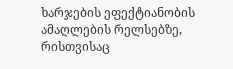ხარჯების ეფექტიანობის ამაღლების რელსებზე, რისთვისაც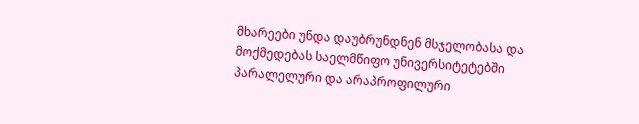მხარეები უნდა დაუბრუნდნენ მსჯელობასა და მოქმედებას საელმწიფო უნივერსიტეტებში პარალელური და არაპროფილური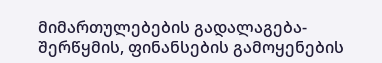მიმართულებების გადალაგება-შერწყმის, ფინანსების გამოყენების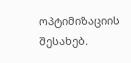ოპტიმიზაციის შესახებ.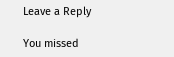Leave a Reply

You missed